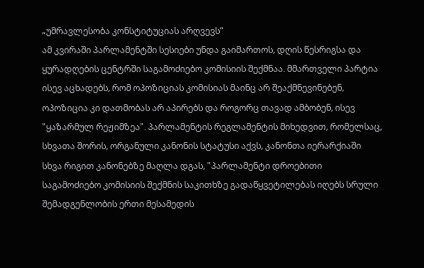„უმრავლესობა კონსტიტუციას არღვევს“
ამ კვირაში პარლამენტში სესიები უნდა გაიმართოს, დღის წესრიგსა და ყურადღების ცენტრში საგამოძიებო კომისიის შექმნაა. მმართველი პარტია ისევ აცხადებს, რომ ოპოზიციას კომისიას მაინც არ შეაქმნევინებენ, ოპოზიცია კი დათმობას არ აპირებს და როგორც თავად ამბობენ, ისევ "ყაზარმულ რეჟიმზეა". პარლამენტის რეგლამენტის მიხედვით, რომელსაც, სხვათა შორის, ორგანული კანონის სტატუსი აქვს, კანონთა იერარქიაში სხვა რიგით კანონებზე მაღლა დგას, "პარლამენტი დროებითი საგამოძიებო კომისიის შექმნის საკითხზე გადაწყვეტილებას იღებს სრული შემადგენლობის ერთი მესამედის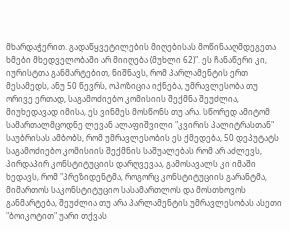მხარდაჭერით. გადაწყვეტილების მიღებისას მოწინააღმდეგეთა ხმები მხედველობაში არ მიიღება (მუხლი 62)". ეს ჩანაწერი კი, იურისტთა განმარტებით, ნიშნავს, რომ პარლამენტის ერთ მესამედს, ანუ 50 წევრს, ოპოზიცია იქნება, უმრავლესობა თუ ორივე ერთად, საგამოძიებო კომისიის შექმნა შეუძლია, მიუხედავად იმისა, ეს ვინმეს მოსწონს თუ არა. სწორედ ამიტომ სამართალმცოდნე ლევან ალაფიშვილი "კვირის პალიტრასთან" საუბრისას ამბობს, რომ უმრავლესობის ეს ქმედება, 50 დეპუტატს საგამოძიებო კომისიის შექმნის საშუალებას რომ არ აძლევს, პირდაპირ კონსტიტუციის დარღვევაა, გამოსავალს კი იმაში ხედავს, რომ "პრეზიდენტმა, როგორც კონსტიტუციის გარანტმა, მიმართოს საკონსტიტუციო სასამართლოს და მოსთხოვოს განმარტება, შეუძლია თუ არა პარლამენტის უმრავლესობას ასეთი "ბოიკოტით" უარი თქვას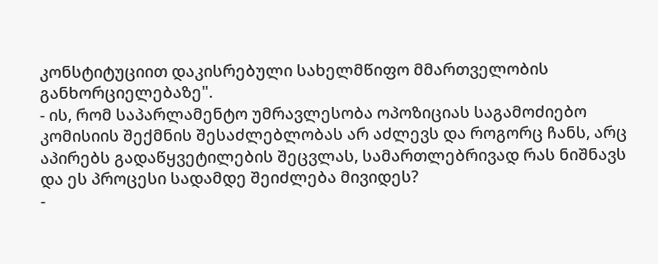კონსტიტუციით დაკისრებული სახელმწიფო მმართველობის განხორციელებაზე".
- ის, რომ საპარლამენტო უმრავლესობა ოპოზიციას საგამოძიებო კომისიის შექმნის შესაძლებლობას არ აძლევს და როგორც ჩანს, არც აპირებს გადაწყვეტილების შეცვლას, სამართლებრივად რას ნიშნავს და ეს პროცესი სადამდე შეიძლება მივიდეს?
-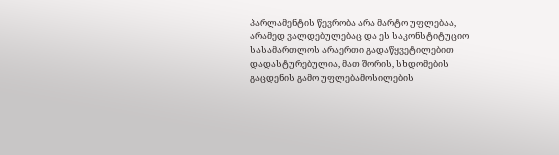პარლამენტის წევრობა არა მარტო უფლებაა, არამედ ვალდებულებაც და ეს საკონსტიტუციო სასამართლოს არაერთი გადაწყვეტილებით დადასტურებულია, მათ შორის, სხდომების გაცდენის გამო უფლებამოსილების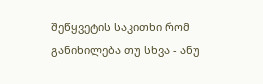შეწყვეტის საკითხი რომ განიხილება თუ სხვა - ანუ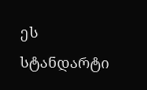ეს სტანდარტი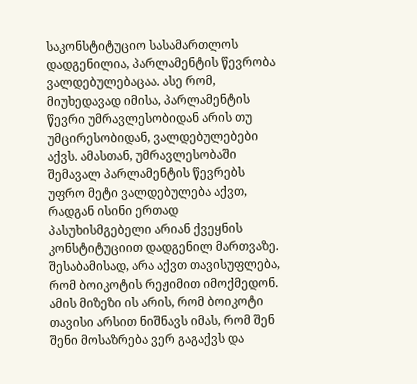საკონსტიტუციო სასამართლოს დადგენილია, პარლამენტის წევრობა ვალდებულებაცაა. ასე რომ, მიუხედავად იმისა, პარლამენტის წევრი უმრავლესობიდან არის თუ უმცირესობიდან, ვალდებულებები აქვს. ამასთან, უმრავლესობაში შემავალ პარლამენტის წევრებს უფრო მეტი ვალდებულება აქვთ, რადგან ისინი ერთად პასუხისმგებელი არიან ქვეყნის კონსტიტუციით დადგენილ მართვაზე. შესაბამისად, არა აქვთ თავისუფლება, რომ ბოიკოტის რეჟიმით იმოქმედონ. ამის მიზეზი ის არის, რომ ბოიკოტი თავისი არსით ნიშნავს იმას, რომ შენ შენი მოსაზრება ვერ გაგაქვს და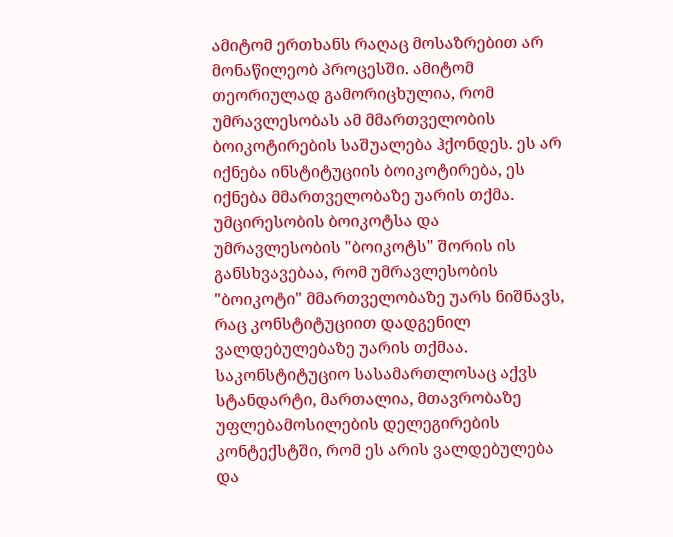ამიტომ ერთხანს რაღაც მოსაზრებით არ მონაწილეობ პროცესში. ამიტომ თეორიულად გამორიცხულია, რომ უმრავლესობას ამ მმართველობის ბოიკოტირების საშუალება ჰქონდეს. ეს არ იქნება ინსტიტუციის ბოიკოტირება, ეს იქნება მმართველობაზე უარის თქმა. უმცირესობის ბოიკოტსა და უმრავლესობის "ბოიკოტს" შორის ის განსხვავებაა, რომ უმრავლესობის "ბოიკოტი" მმართველობაზე უარს ნიშნავს, რაც კონსტიტუციით დადგენილ ვალდებულებაზე უარის თქმაა. საკონსტიტუციო სასამართლოსაც აქვს სტანდარტი, მართალია, მთავრობაზე უფლებამოსილების დელეგირების კონტექსტში, რომ ეს არის ვალდებულება და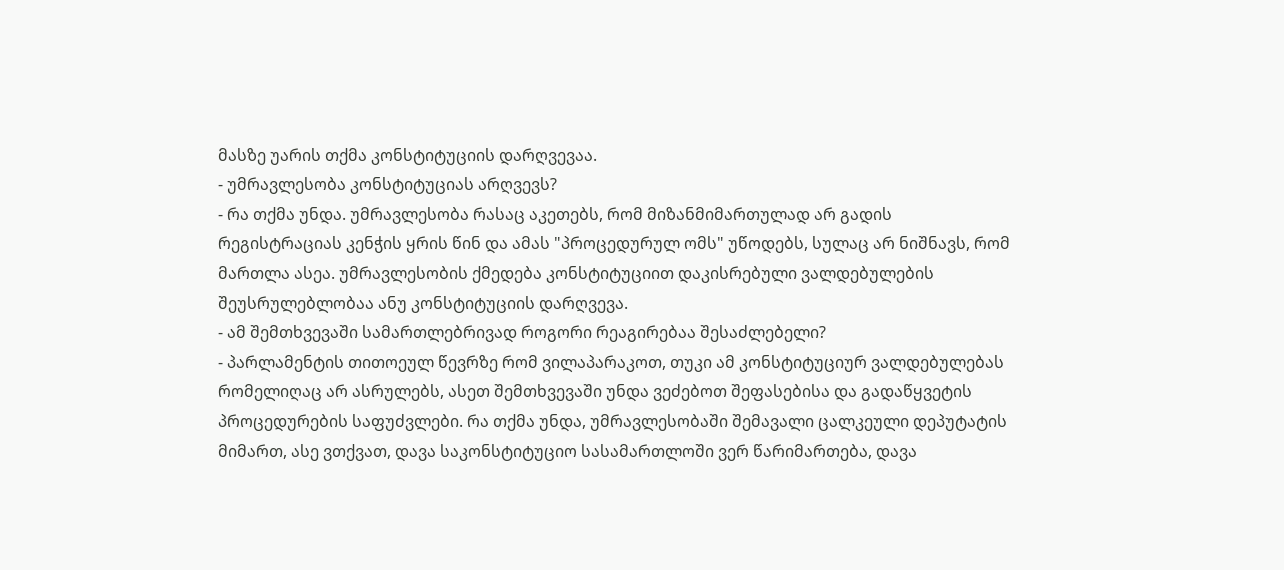მასზე უარის თქმა კონსტიტუციის დარღვევაა.
- უმრავლესობა კონსტიტუციას არღვევს?
- რა თქმა უნდა. უმრავლესობა რასაც აკეთებს, რომ მიზანმიმართულად არ გადის რეგისტრაციას კენჭის ყრის წინ და ამას "პროცედურულ ომს" უწოდებს, სულაც არ ნიშნავს, რომ მართლა ასეა. უმრავლესობის ქმედება კონსტიტუციით დაკისრებული ვალდებულების შეუსრულებლობაა ანუ კონსტიტუციის დარღვევა.
- ამ შემთხვევაში სამართლებრივად როგორი რეაგირებაა შესაძლებელი?
- პარლამენტის თითოეულ წევრზე რომ ვილაპარაკოთ, თუკი ამ კონსტიტუციურ ვალდებულებას რომელიღაც არ ასრულებს, ასეთ შემთხვევაში უნდა ვეძებოთ შეფასებისა და გადაწყვეტის პროცედურების საფუძვლები. რა თქმა უნდა, უმრავლესობაში შემავალი ცალკეული დეპუტატის მიმართ, ასე ვთქვათ, დავა საკონსტიტუციო სასამართლოში ვერ წარიმართება, დავა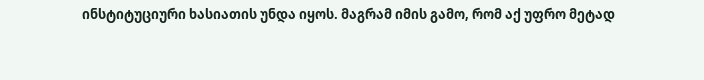ინსტიტუციური ხასიათის უნდა იყოს. მაგრამ იმის გამო, რომ აქ უფრო მეტად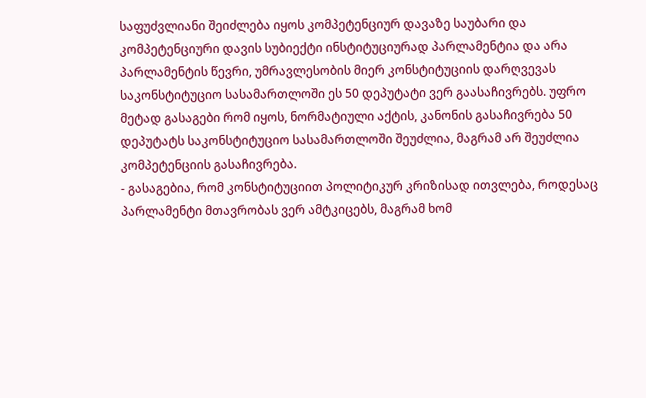საფუძვლიანი შეიძლება იყოს კომპეტენციურ დავაზე საუბარი და კომპეტენციური დავის სუბიექტი ინსტიტუციურად პარლამენტია და არა პარლამენტის წევრი, უმრავლესობის მიერ კონსტიტუციის დარღვევას საკონსტიტუციო სასამართლოში ეს 50 დეპუტატი ვერ გაასაჩივრებს. უფრო მეტად გასაგები რომ იყოს, ნორმატიული აქტის, კანონის გასაჩივრება 50 დეპუტატს საკონსტიტუციო სასამართლოში შეუძლია, მაგრამ არ შეუძლია კომპეტენციის გასაჩივრება.
- გასაგებია, რომ კონსტიტუციით პოლიტიკურ კრიზისად ითვლება, როდესაც პარლამენტი მთავრობას ვერ ამტკიცებს, მაგრამ ხომ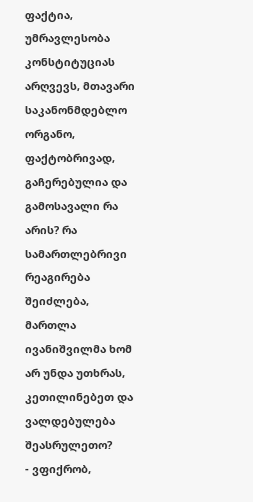ფაქტია, უმრავლესობა კონსტიტუციას არღვევს, მთავარი საკანონმდებლო ორგანო, ფაქტობრივად, გაჩერებულია და გამოსავალი რა არის? რა სამართლებრივი რეაგირება შეიძლება, მართლა ივანიშვილმა ხომ არ უნდა უთხრას, კეთილინებეთ და ვალდებულება შეასრულეთო?
- ვფიქრობ,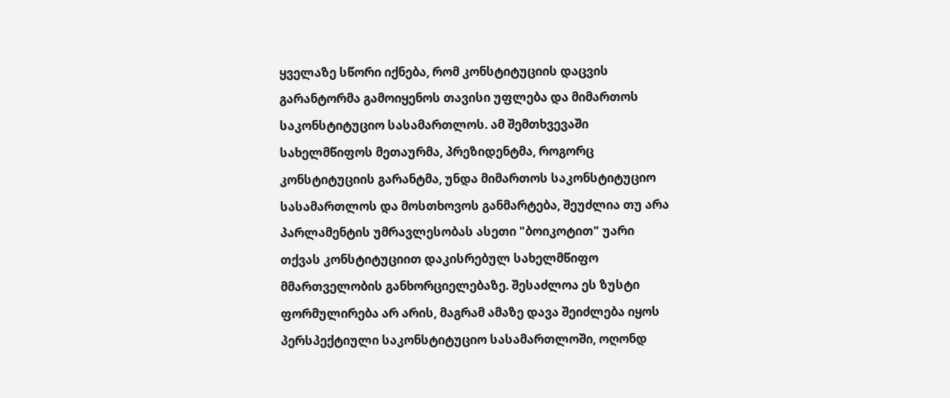ყველაზე სწორი იქნება, რომ კონსტიტუციის დაცვის გარანტორმა გამოიყენოს თავისი უფლება და მიმართოს საკონსტიტუციო სასამართლოს. ამ შემთხვევაში სახელმწიფოს მეთაურმა, პრეზიდენტმა, როგორც კონსტიტუციის გარანტმა, უნდა მიმართოს საკონსტიტუციო სასამართლოს და მოსთხოვოს განმარტება, შეუძლია თუ არა პარლამენტის უმრავლესობას ასეთი "ბოიკოტით" უარი თქვას კონსტიტუციით დაკისრებულ სახელმწიფო მმართველობის განხორციელებაზე. შესაძლოა ეს ზუსტი ფორმულირება არ არის, მაგრამ ამაზე დავა შეიძლება იყოს პერსპექტიული საკონსტიტუციო სასამართლოში, ოღონდ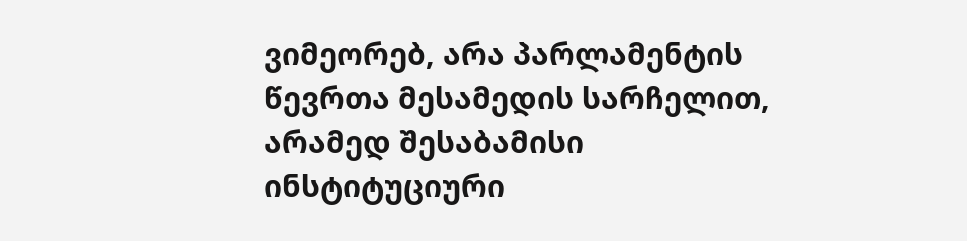ვიმეორებ, არა პარლამენტის წევრთა მესამედის სარჩელით, არამედ შესაბამისი ინსტიტუციური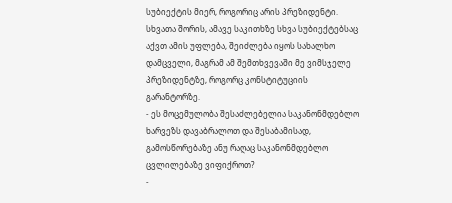სუბიექტის მიერ, როგორიც არის პრეზიდენტი. სხვათა შორის, ამავე საკითხზე სხვა სუბიექტებსაც აქვთ ამის უფლება, შეიძლება იყოს სახალხო დამცველი, მაგრამ ამ შემთხვევაში მე ვიმსჯელე პრეზიდენტზე, როგორც კონსტიტუციის გარანტორზე.
- ეს მოცემულობა შესაძლებელია საკანონმდებლო ხარვეზს დავაბრალოთ და შესაბამისად, გამოსწორებაზე ანუ რაღაც საკანონმდებლო ცვლილებაზე ვიფიქროთ?
-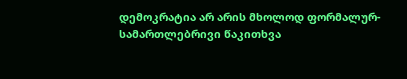დემოკრატია არ არის მხოლოდ ფორმალურ-სამართლებრივი წაკითხვა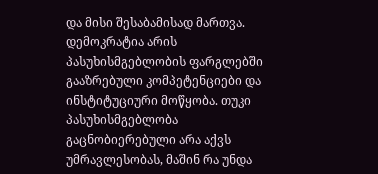და მისი შესაბამისად მართვა. დემოკრატია არის პასუხისმგებლობის ფარგლებში გააზრებული კომპეტენციები და ინსტიტუციური მოწყობა. თუკი პასუხისმგებლობა გაცნობიერებული არა აქვს უმრავლესობას, მაშინ რა უნდა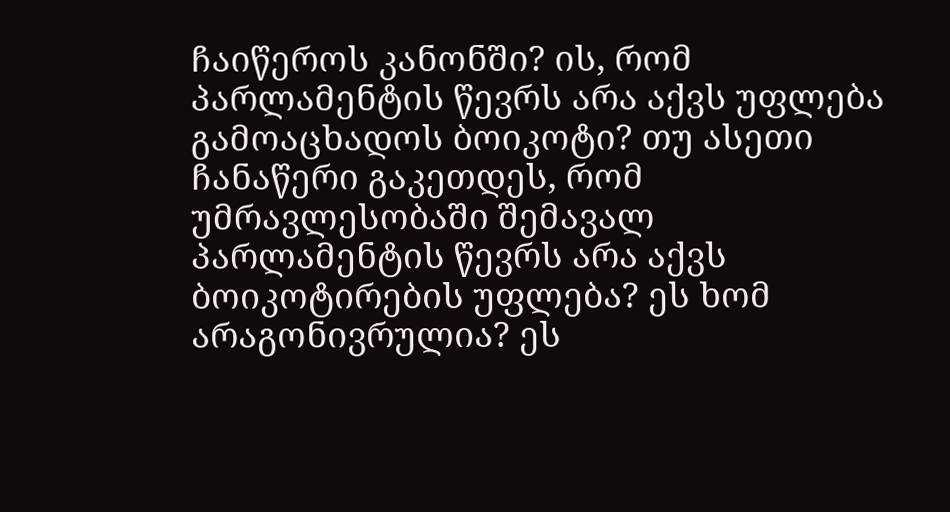ჩაიწეროს კანონში? ის, რომ პარლამენტის წევრს არა აქვს უფლება გამოაცხადოს ბოიკოტი? თუ ასეთი ჩანაწერი გაკეთდეს, რომ უმრავლესობაში შემავალ პარლამენტის წევრს არა აქვს ბოიკოტირების უფლება? ეს ხომ არაგონივრულია? ეს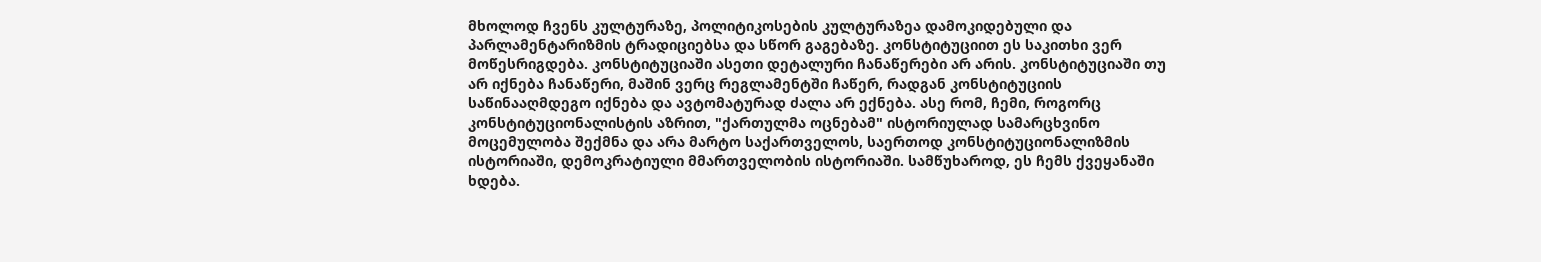მხოლოდ ჩვენს კულტურაზე, პოლიტიკოსების კულტურაზეა დამოკიდებული და პარლამენტარიზმის ტრადიციებსა და სწორ გაგებაზე. კონსტიტუციით ეს საკითხი ვერ მოწესრიგდება. კონსტიტუციაში ასეთი დეტალური ჩანაწერები არ არის. კონსტიტუციაში თუ არ იქნება ჩანაწერი, მაშინ ვერც რეგლამენტში ჩაწერ, რადგან კონსტიტუციის საწინააღმდეგო იქნება და ავტომატურად ძალა არ ექნება. ასე რომ, ჩემი, როგორც კონსტიტუციონალისტის აზრით, "ქართულმა ოცნებამ" ისტორიულად სამარცხვინო მოცემულობა შექმნა და არა მარტო საქართველოს, საერთოდ კონსტიტუციონალიზმის ისტორიაში, დემოკრატიული მმართველობის ისტორიაში. სამწუხაროდ, ეს ჩემს ქვეყანაში ხდება.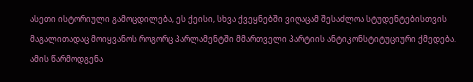ასეთი ისტორიული გამოცდილება, ეს ქეისი, სხვა ქვეყნებში ვიღაცამ შესაძლოა სტუდენტებისთვის მაგალითადაც მოიყვანოს როგორც პარლამენტში მმართველი პარტიის ანტიკონსტიტუციური ქმედება. ამის წარმოდგენა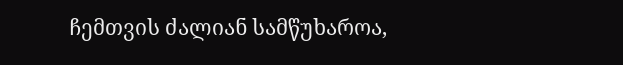ჩემთვის ძალიან სამწუხაროა,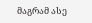მაგრამ ასე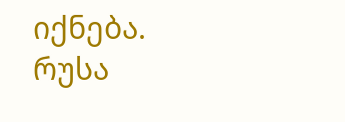იქნება.
რუსა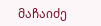მაჩაიძე